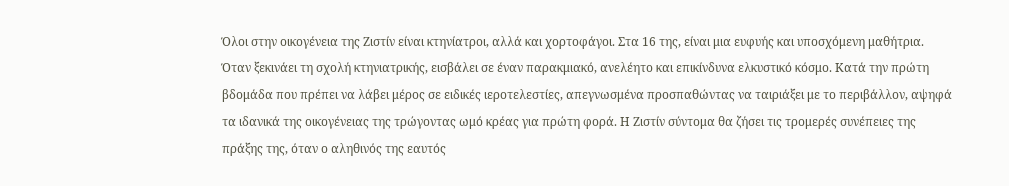Όλοι στην οικογένεια της Ζιστίν είναι κτηνίατροι, αλλά και χορτοφάγοι. Στα 16 της, είναι μια ευφυής και υποσχόμενη μαθήτρια. Όταν ξεκινάει τη σχολή κτηνιατρικής, εισβάλει σε έναν παρακμιακό, ανελέητο και επικίνδυνα ελκυστικό κόσμο. Κατά την πρώτη βδομάδα που πρέπει να λάβει μέρος σε ειδικές ιεροτελεστίες, απεγνωσμένα προσπαθώντας να ταιριάξει με το περιβάλλον, αψηφά τα ιδανικά της οικογένειας της τρώγοντας ωμό κρέας για πρώτη φορά. Η Ζιστίν σύντομα θα ζήσει τις τρομερές συνέπειες της πράξης της, όταν ο αληθινός της εαυτός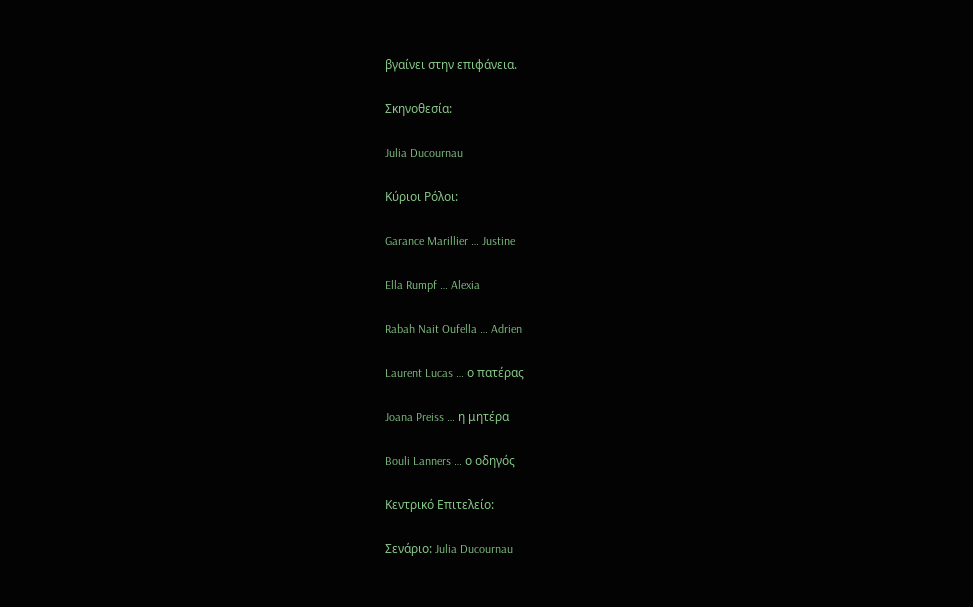βγαίνει στην επιφάνεια.

Σκηνοθεσία:

Julia Ducournau

Κύριοι Ρόλοι:

Garance Marillier … Justine

Ella Rumpf … Alexia

Rabah Nait Oufella … Adrien

Laurent Lucas … ο πατέρας

Joana Preiss … η μητέρα

Bouli Lanners … ο οδηγός

Κεντρικό Επιτελείο:

Σενάριο: Julia Ducournau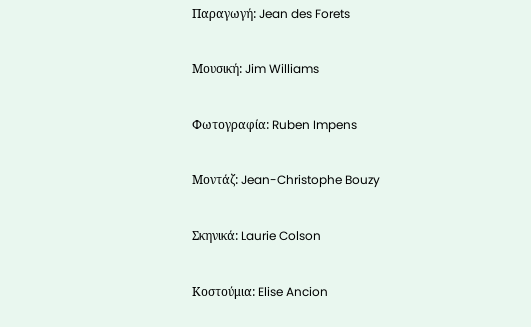Παραγωγή: Jean des Forets

Μουσική: Jim Williams

Φωτογραφία: Ruben Impens

Μοντάζ: Jean-Christophe Bouzy

Σκηνικά: Laurie Colson

Κοστούμια: Elise Ancion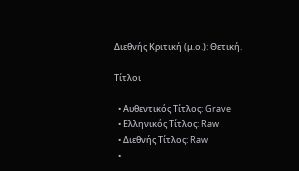Διεθνής Κριτική (μ.ο.): Θετική.

Τίτλοι

  • Αυθεντικός Τίτλος: Grave
  • Ελληνικός Τίτλος: Raw
  • Διεθνής Τίτλος: Raw
  •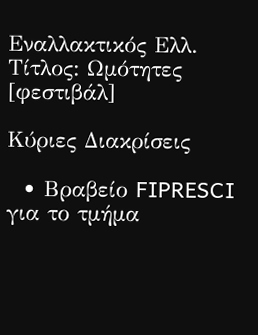Εναλλακτικός Ελλ. Τίτλος: Ωμότητες [φεστιβάλ]

Κύριες Διακρίσεις

  • Βραβείο FIPRESCI για το τμήμα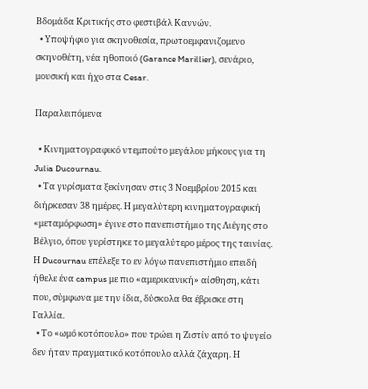Βδομάδα Κριτικής στο φεστιβάλ Καννών.
  • Υποψήφιο για σκηνοθεσία, πρωτοεμφανιζομενο σκηνοθέτη, νέα ηθοποιό (Garance Marillier), σενάριο, μουσική και ήχο στα Cesar.

Παραλειπόμενα

  • Κινηματογραφικό ντεμπούτο μεγάλου μήκους για τη Julia Ducournau.
  • Τα γυρίσματα ξεκίνησαν στις 3 Νοεμβρίου 2015 και διήρκεσαν 38 ημέρες. Η μεγαλύτερη κινηματογραφική «μεταμόρφωση» έγινε στο πανεπιστήμιο της Λιέγης στο Βέλγιο, όπου γυρίστηκε το μεγαλύτερο μέρος της ταινίας. Η Ducournau επέλεξε το εν λόγω πανεπιστήμιο επειδή ήθελε ένα campus με πιο «αμερικανική» αίσθηση, κάτι που, σύμφωνα με την ίδια, δύσκολα θα έβρισκε στη Γαλλία.
  • Το «ωμό κοτόπουλο» που τρώει η Ζιστίν από το ψυγείο δεν ήταν πραγματικό κοτόπουλο αλλά ζάχαρη. Η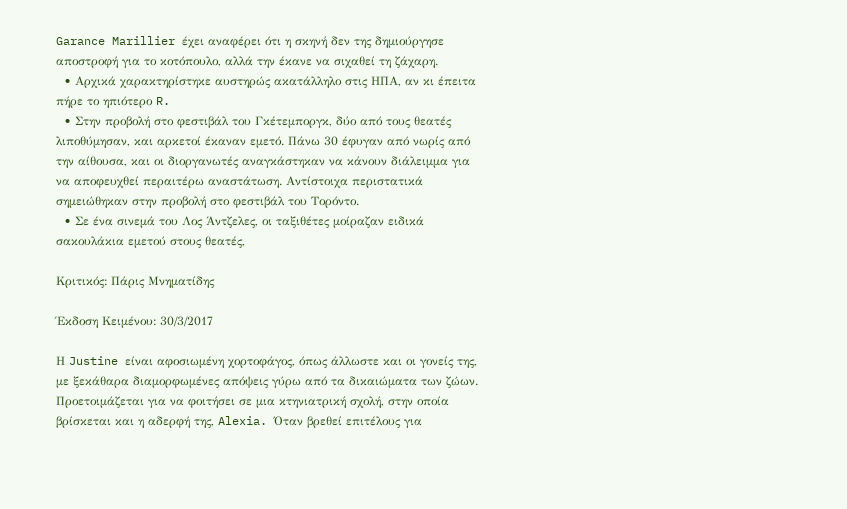Garance Marillier έχει αναφέρει ότι η σκηνή δεν της δημιούργησε αποστροφή για το κοτόπουλο, αλλά την έκανε να σιχαθεί τη ζάχαρη.
  • Αρχικά χαρακτηρίστηκε αυστηρώς ακατάλληλο στις ΗΠΑ, αν κι έπειτα πήρε το ηπιότερο R.
  • Στην προβολή στο φεστιβάλ του Γκέτεμποργκ, δύο από τους θεατές λιποθύμησαν, και αρκετοί έκαναν εμετό. Πάνω 30 έφυγαν από νωρίς από την αίθουσα, και οι διοργανωτές αναγκάστηκαν να κάνουν διάλειμμα για να αποφευχθεί περαιτέρω αναστάτωση. Αντίστοιχα περιστατικά σημειώθηκαν στην προβολή στο φεστιβάλ του Τορόντο.
  • Σε ένα σινεμά του Λος Άντζελες, οι ταξιθέτες μοίραζαν ειδικά σακουλάκια εμετού στους θεατές,

Κριτικός: Πάρις Μνηματίδης

Έκδοση Κειμένου: 30/3/2017

Η Justine είναι αφοσιωμένη χορτοφάγος, όπως άλλωστε και οι γονείς της, με ξεκάθαρα διαμορφωμένες απόψεις γύρω από τα δικαιώματα των ζώων. Προετοιμάζεται για να φοιτήσει σε μια κτηνιατρική σχολή, στην οποία βρίσκεται και η αδερφή της, Alexia. Όταν βρεθεί επιτέλους για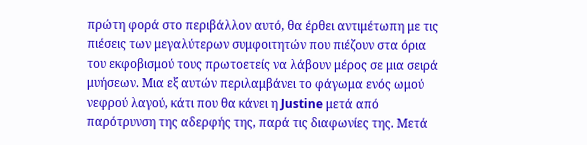πρώτη φορά στο περιβάλλον αυτό, θα έρθει αντιμέτωπη με τις πιέσεις των μεγαλύτερων συμφοιτητών που πιέζουν στα όρια του εκφοβισμού τους πρωτοετείς να λάβουν μέρος σε μια σειρά μυήσεων. Μια εξ αυτών περιλαμβάνει το φάγωμα ενός ωμού νεφρού λαγού, κάτι που θα κάνει η Justine μετά από παρότρυνση της αδερφής της, παρά τις διαφωνίες της. Μετά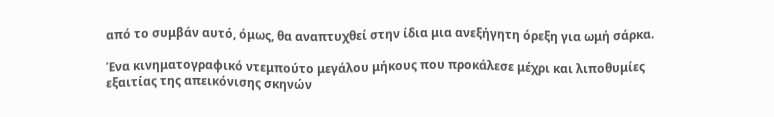από το συμβάν αυτό, όμως, θα αναπτυχθεί στην ίδια μια ανεξήγητη όρεξη για ωμή σάρκα.

Ένα κινηματογραφικό ντεμπούτο μεγάλου μήκους που προκάλεσε μέχρι και λιποθυμίες εξαιτίας της απεικόνισης σκηνών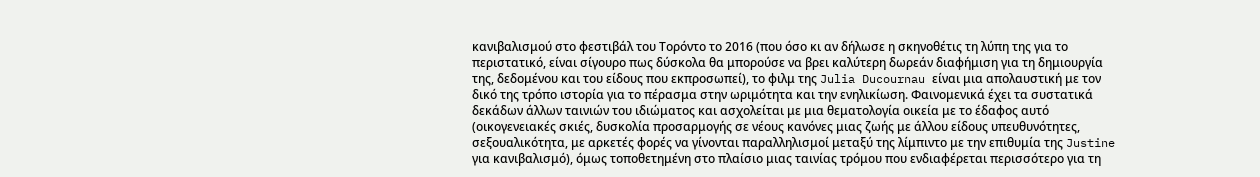κανιβαλισμού στο φεστιβάλ του Τορόντο το 2016 (που όσο κι αν δήλωσε η σκηνοθέτις τη λύπη της για το περιστατικό, είναι σίγουρο πως δύσκολα θα μπορούσε να βρει καλύτερη δωρεάν διαφήμιση για τη δημιουργία της, δεδομένου και του είδους που εκπροσωπεί), το φιλμ της Julia Ducournau είναι μια απολαυστική με τον δικό της τρόπο ιστορία για το πέρασμα στην ωριμότητα και την ενηλικίωση. Φαινομενικά έχει τα συστατικά δεκάδων άλλων ταινιών του ιδιώματος και ασχολείται με μια θεματολογία οικεία με το έδαφος αυτό (οικογενειακές σκιές, δυσκολία προσαρμογής σε νέους κανόνες μιας ζωής με άλλου είδους υπευθυνότητες, σεξουαλικότητα, με αρκετές φορές να γίνονται παραλληλισμοί μεταξύ της λίμπιντο με την επιθυμία της Justine για κανιβαλισμό), όμως τοποθετημένη στο πλαίσιο μιας ταινίας τρόμου που ενδιαφέρεται περισσότερο για τη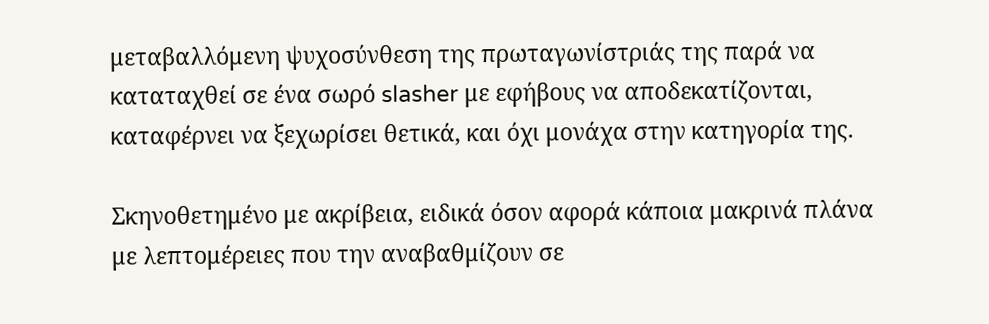μεταβαλλόμενη ψυχοσύνθεση της πρωταγωνίστριάς της παρά να καταταχθεί σε ένα σωρό slasher με εφήβους να αποδεκατίζονται, καταφέρνει να ξεχωρίσει θετικά, και όχι μονάχα στην κατηγορία της.

Σκηνοθετημένο με ακρίβεια, ειδικά όσον αφορά κάποια μακρινά πλάνα με λεπτομέρειες που την αναβαθμίζουν σε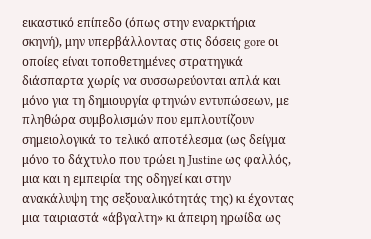εικαστικό επίπεδο (όπως στην εναρκτήρια σκηνή), μην υπερβάλλοντας στις δόσεις gore οι οποίες είναι τοποθετημένες στρατηγικά διάσπαρτα χωρίς να συσσωρεύονται απλά και μόνο για τη δημιουργία φτηνών εντυπώσεων, με πληθώρα συμβολισμών που εμπλουτίζουν σημειολογικά το τελικό αποτέλεσμα (ως δείγμα μόνο το δάχτυλο που τρώει η Justine ως φαλλός, μια και η εμπειρία της οδηγεί και στην ανακάλυψη της σεξουαλικότητάς της) κι έχοντας μια ταιριαστά «άβγαλτη» κι άπειρη ηρωίδα ως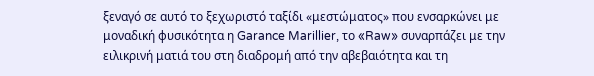ξεναγό σε αυτό το ξεχωριστό ταξίδι «μεστώματος» που ενσαρκώνει με μοναδική φυσικότητα η Garance Marillier, το «Raw» συναρπάζει με την ειλικρινή ματιά του στη διαδρομή από την αβεβαιότητα και τη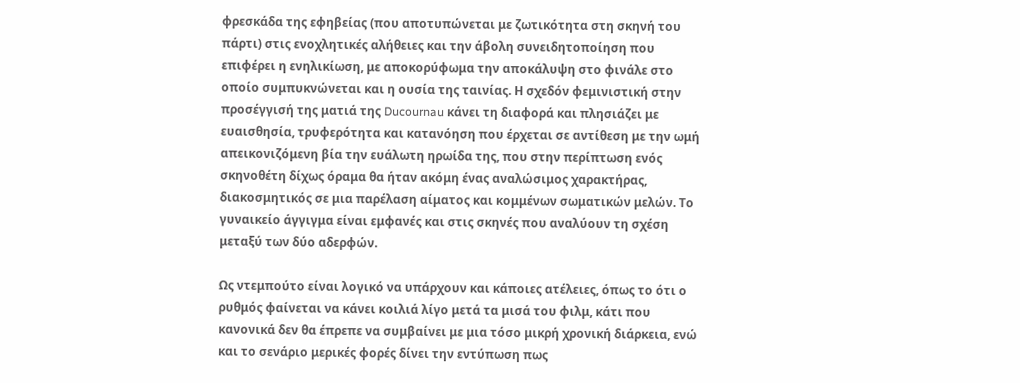φρεσκάδα της εφηβείας (που αποτυπώνεται με ζωτικότητα στη σκηνή του πάρτι) στις ενοχλητικές αλήθειες και την άβολη συνειδητοποίηση που επιφέρει η ενηλικίωση, με αποκορύφωμα την αποκάλυψη στο φινάλε στο οποίο συμπυκνώνεται και η ουσία της ταινίας. Η σχεδόν φεμινιστική στην προσέγγισή της ματιά της Ducournau κάνει τη διαφορά και πλησιάζει με ευαισθησία, τρυφερότητα και κατανόηση που έρχεται σε αντίθεση με την ωμή απεικονιζόμενη βία την ευάλωτη ηρωίδα της, που στην περίπτωση ενός σκηνοθέτη δίχως όραμα θα ήταν ακόμη ένας αναλώσιμος χαρακτήρας, διακοσμητικός σε μια παρέλαση αίματος και κομμένων σωματικών μελών. Το γυναικείο άγγιγμα είναι εμφανές και στις σκηνές που αναλύουν τη σχέση μεταξύ των δύο αδερφών.

Ως ντεμπούτο είναι λογικό να υπάρχουν και κάποιες ατέλειες, όπως το ότι ο ρυθμός φαίνεται να κάνει κοιλιά λίγο μετά τα μισά του φιλμ, κάτι που κανονικά δεν θα έπρεπε να συμβαίνει με μια τόσο μικρή χρονική διάρκεια, ενώ και το σενάριο μερικές φορές δίνει την εντύπωση πως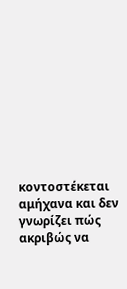κοντοστέκεται αμήχανα και δεν γνωρίζει πώς ακριβώς να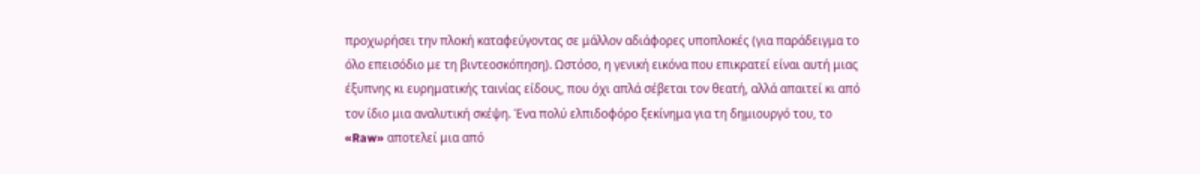προχωρήσει την πλοκή καταφεύγοντας σε μάλλον αδιάφορες υποπλοκές (για παράδειγμα το όλο επεισόδιο με τη βιντεοσκόπηση). Ωστόσο, η γενική εικόνα που επικρατεί είναι αυτή μιας έξυπνης κι ευρηματικής ταινίας είδους, που όχι απλά σέβεται τον θεατή, αλλά απαιτεί κι από τον ίδιο μια αναλυτική σκέψη. Ένα πολύ ελπιδοφόρο ξεκίνημα για τη δημιουργό του, το «Raw» αποτελεί μια από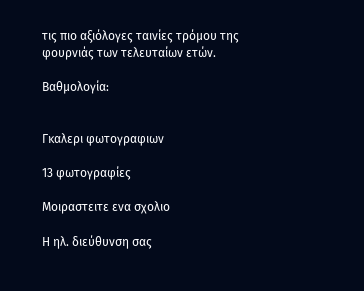τις πιο αξιόλογες ταινίες τρόμου της φουρνιάς των τελευταίων ετών.

Βαθμολογία:


Γκαλερι φωτογραφιων

13 φωτογραφίες

Μοιραστειτε ενα σχολιο

Η ηλ. διεύθυνση σας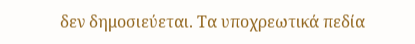δεν δημοσιεύεται. Τα υποχρεωτικά πεδία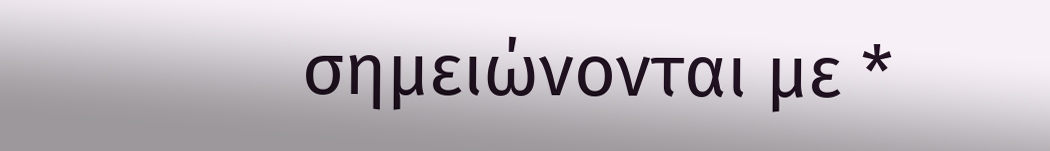σημειώνονται με *